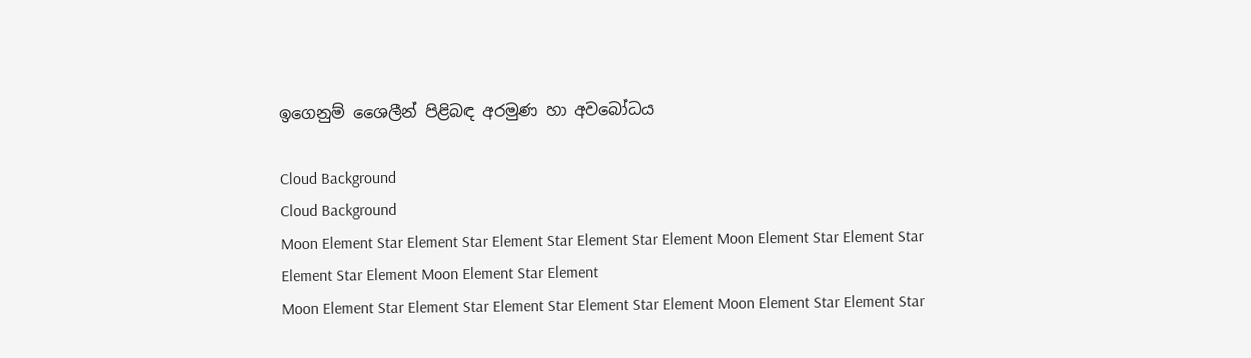ඉගෙනුම් ශෛලීන් පිළිබඳ අරමුණ හා අවබෝධය

Cloud Background
Cloud Background
Moon Element Star Element Star Element Star Element Star Element Moon Element Star Element Star Element Star Element Moon Element Star Element
Moon Element Star Element Star Element Star Element Star Element Moon Element Star Element Star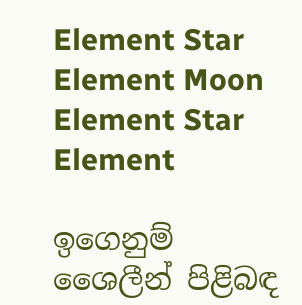Element Star Element Moon Element Star Element

ඉගෙනුම් ශෛලීන් පිළිබඳ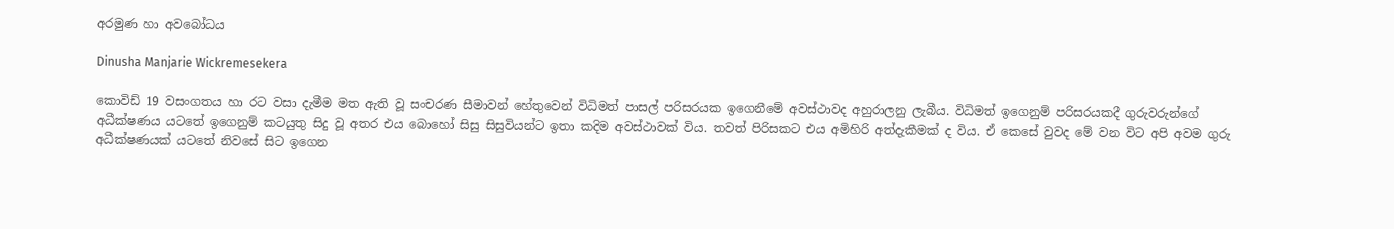අරමුණ හා අවබෝධය

Dinusha Manjarie Wickremesekera

කොවිඩ් 19 වසංගතය හා රට වසා දැමීම මත ඇති වූ සංචරණ සීමාවන් හේතුවෙන් විධිමත් පාසල් පරිසරයක ඉගෙනීමේ අවස්ථාවද අහුරාලනු ලැබීය. විධිමත් ඉගෙනුම් පරිසරයකදී ගුරුවරුන්ගේ අධීක්ෂණය යටතේ ඉගෙනුම් කටයුතු සිදු වූ අතර එය බොහෝ සිසු සිසුවියන්ට ඉතා කදිම අවස්ථාවක් විය. තවත් පිරිසකට එය අමිහිරි අත්දැකීමක් ද විය. ඒ කෙසේ වුවද මේ වන විට අපි අවම ගුරු අධීක්ෂණයක් යටතේ නිවසේ සිට ඉගෙන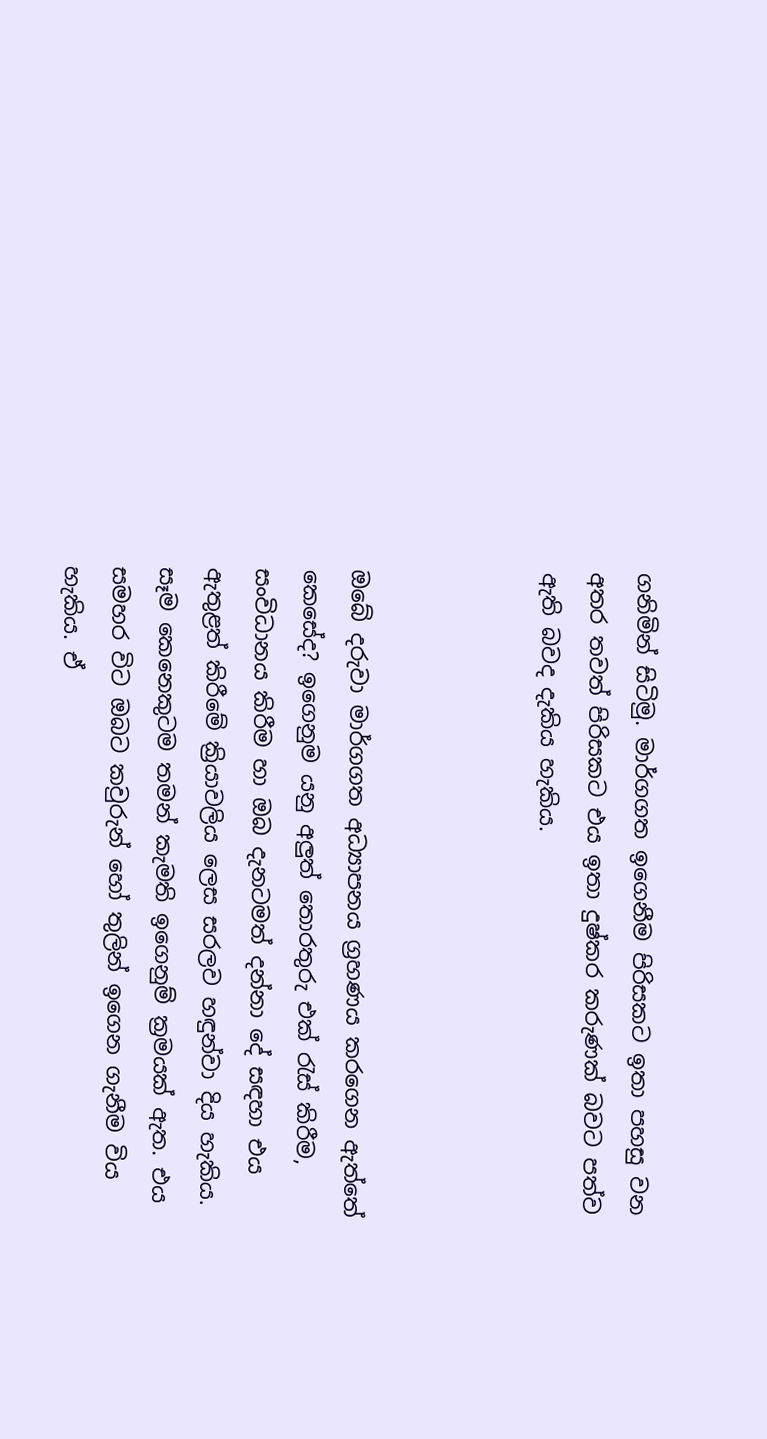ගනිමින් සිටිමු. මාර්ගගත ඉගෙනීම පිරිසකට ඉතා පහසු වන අතර තවත් පිරිසකට එය ඉතා දුෂ්කර කරුණක් බවට පත්ව ඇති බවද දැකිය හැකිය.



ඔබේ දරුවා මාර්ගගත අධ්‍යාපනය ග්‍රහණය කරගෙන ඇත්තේ කෙසේද? ඉගෙනුම යනු අලුත් තොරතුරු එක් රැස් කිරීම, සංවිධානය කිරීම හා ඔබ දැනටමත් දන්නා දේ සඳහා එය ඇතුළත් කිරීමේ ක්‍රියාවලිය ලෙස සරලව හඳුන්වා දිය හැකිය. සෑම කෙනෙකුටම තමන් කැමති ඉගෙනුම් ක්‍රමයක් ඇත. එය සමහර විට ඔබට කවුරුන් හෝ තුලින් ඉගෙන ගැනීම විය හැකිය. ඒ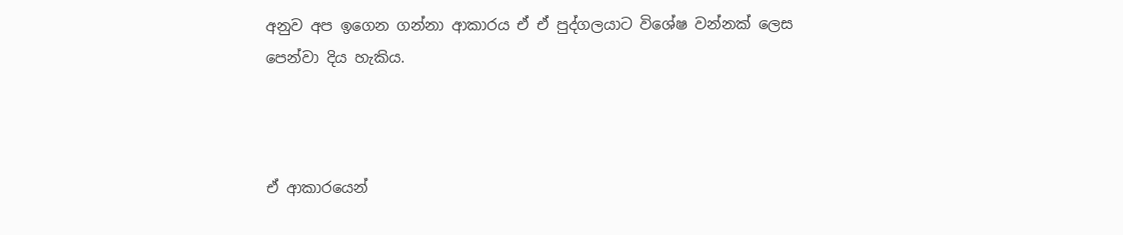අනුව අප ඉගෙන ගන්නා ආකාරය ඒ ඒ පුද්ගලයාට විශේෂ වන්නක් ලෙස පෙන්වා දිය හැකිය.



ඒ ආකාරයෙන්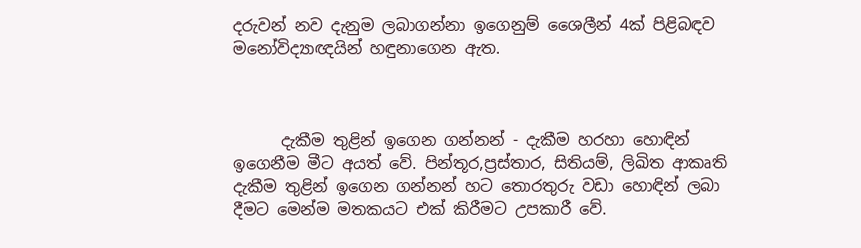දරුවන් නව දැනුම ලබාගන්නා ඉගෙනුම් ශෛලීන් 4ක් පිළිබඳව මනෝවිද්‍යාඥයින් හඳුනාගෙන ඇත.



      දැකීම තුළින් ඉගෙන ගන්නන් - දැකීම හරහා හොඳින් ඉගෙනීම මීට අයත් වේ. පින්තූර,ප්‍රස්තාර, සිතියම්, ලිඛිත ආකෘති දැකීම තුළින් ඉගෙන ගන්නන් හට තොරතුරු වඩා හොඳින් ලබා දීමට මෙන්ම මතකයට එක් කිරීමට උපකාරී වේ.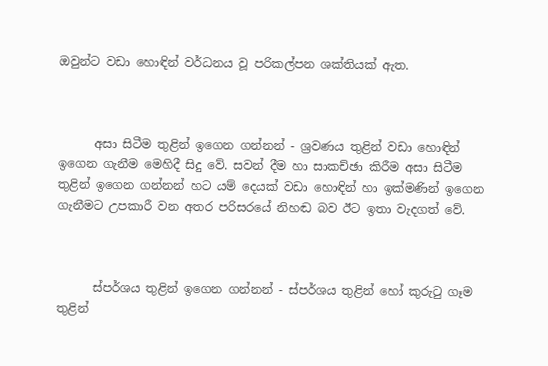ඔවුන්ට වඩා හොඳින් වර්ධනය වූ පරිකල්පන ශක්තියක් ඇත.



      අසා සිටීම තුළින් ඉගෙන ගන්නන් - ශ්‍රවණය තුළින් වඩා හොඳින් ඉගෙන ගැනීම මෙහිදී සිදු වේ. සවන් දීම හා සාකච්ඡා කිරීම අසා සිටීම තුළින් ඉගෙන ගන්නන් හට යම් දෙයක් වඩා හොඳින් හා ඉක්මණින් ඉගෙන ගැනීමට උපකාරී වන අතර පරිසරයේ නිහඬ බව ඊට ඉතා වැදගත් වේ.



      ස්පර්ශය තුළින් ඉගෙන ගන්නන් - ස්පර්ශය තුළින් හෝ කුරුටු ගෑම තුළින්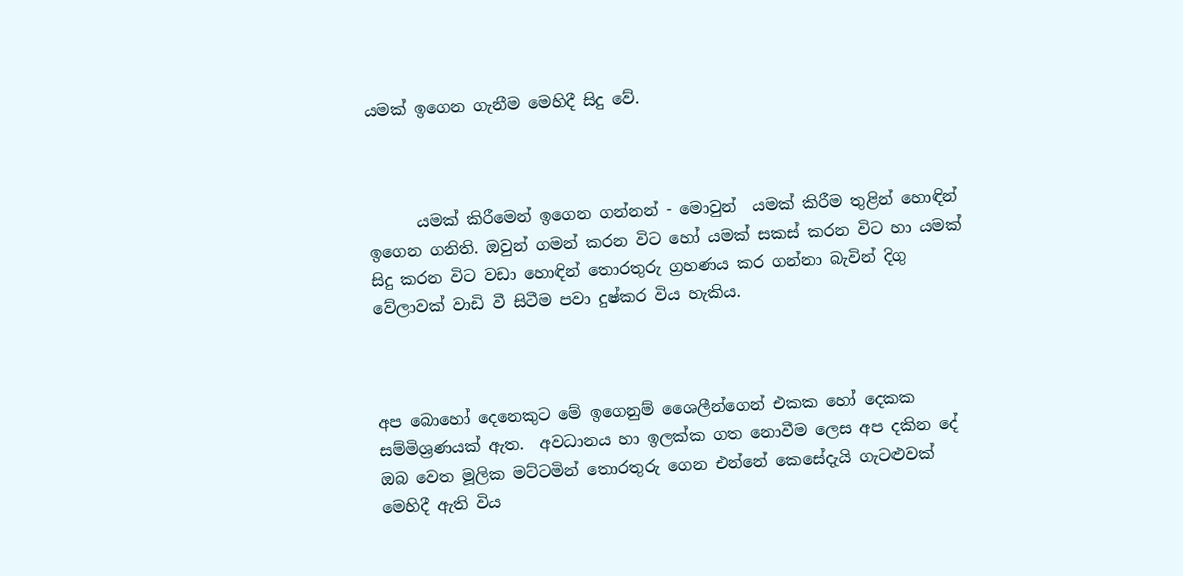යමක් ඉගෙන ගැනීම මෙහිදී සිදු වේ.



      යමක් කිරීමෙන් ඉගෙන ගන්නන් - මොවුන්  යමක් කිරීම තුළින් හොඳින් ඉගෙන ගනිති. ඔවුන් ගමන් කරන විට හෝ යමක් සකස් කරන විට හා යමක් සිදු කරන විට වඩා හොඳින් තොරතුරු ග්‍රහණය කර ගන්නා බැවින් දිගු වේලාවක් වාඩි වී සිටීම පවා දුෂ්කර විය හැකිය.



අප බොහෝ දෙනෙකුට මේ ඉගෙනුම් ශෛලීන්ගෙන් එකක හෝ දෙකක සම්මිශ්‍රණයක් ඇත.  අවධානය හා ඉලක්ක ගත නොවීම ලෙස අප දකින දේ ඔබ වෙත මූලික මට්ටමින් තොරතුරු ගෙන එන්නේ කෙසේදැයි ගැටළුවක් මෙහිදී ඇති විය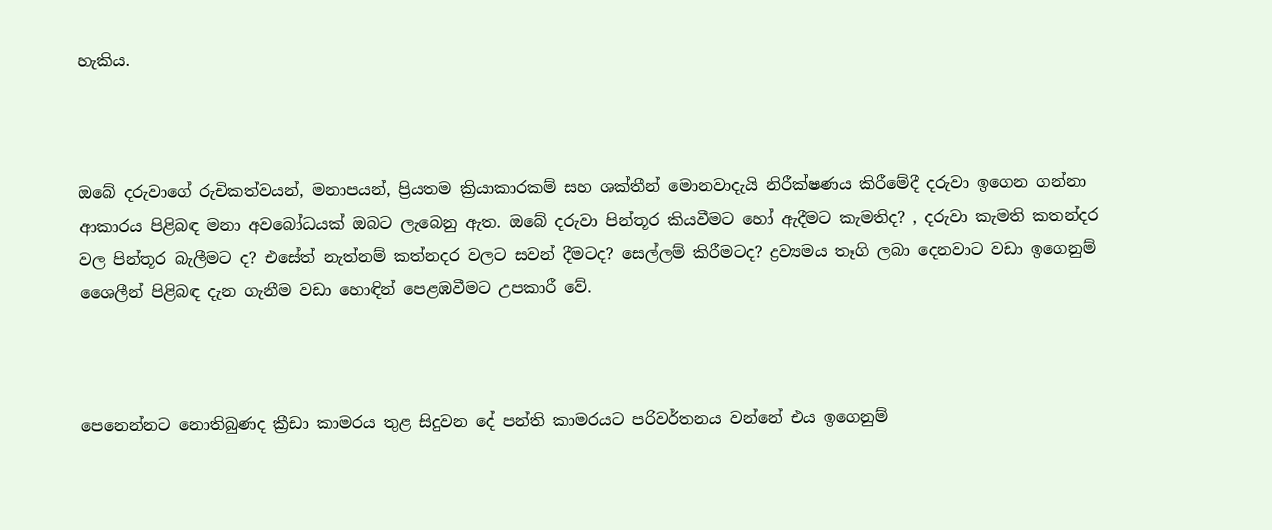හැකිය.



ඔබේ දරුවාගේ රුචිකත්වයන්, මනාපයන්, ප්‍රියතම ක්‍රියාකාරකම් සහ ශක්තීන් මොනවාදැයි නිරීක්ෂණය කිරීමේදී දරුවා ඉගෙන ගන්නා ආකාරය පිළිබඳ මනා අවබෝධයක් ඔබට ලැබෙනු ඇත. ඔබේ දරුවා පින්තූර කියවීමට හෝ ඇදීමට කැමතිද? , දරුවා කැමති කතන්දර වල පින්තූර බැලීමට ද? එසේත් නැත්නම් කත්නදර වලට සවන් දීමටද? සෙල්ලම් කිරීමටද? ද්‍රව්‍යමය තෑගි ලබා දෙනවාට වඩා ඉගෙනුම් ශෛලීන් පිළිබඳ දැන ගැනීම වඩා හොඳින් පෙළඹවීමට උපකාරී වේ.



පෙනෙන්නට නොතිබුණද ක්‍රීඩා කාමරය තුළ සිදුවන දේ පන්ති කාමරයට පරිවර්තනය වන්නේ එය ඉගෙනුම්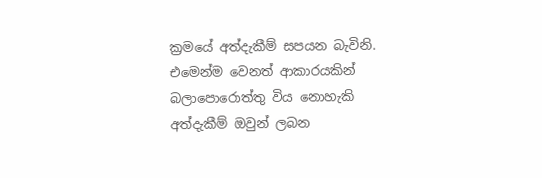ක්‍රමයේ අත්දැකීම් සපයන බැවිනි. එමෙන්ම වෙනත් ආකාරයකින් බලාපොරොත්තු විය නොහැකි අත්දැකීම් ඔවුන් ලබන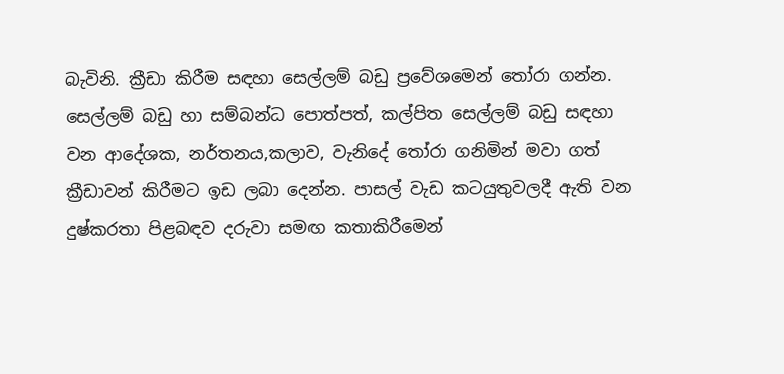බැවිනි. ක්‍රීඩා කිරීම සඳහා සෙල්ලම් බඩු ප්‍රවේශමෙන් තෝරා ගන්න.  සෙල්ලම් බඩු හා සම්බන්ධ පොත්පත්, කල්පිත සෙල්ලම් බඩු සඳහා වන ආදේශක, නර්තනය,කලාව, වැනිදේ තෝරා ගනිමින් මවා ගත් ක්‍රීඩාවන් කිරීමට ඉඩ ලබා දෙන්න. පාසල් වැඩ කටයුතුවලදී ඇති වන දුෂ්කරතා පිළබඳව දරුවා සමඟ කතාකිරීමෙන්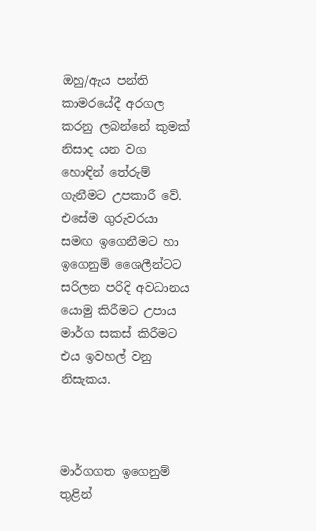ඔහු/ඇය පන්ති කාමරයේදී අරගල කරනු ලබන්නේ කුමක් නිසාද යන වග හොඳින් තේරුම් ගැනීමට උපකාරී වේ. එසේම ගුරුවරයා සමඟ ඉගෙනීමට හා ඉගෙනුම් ශෛලීන්ටට සරිලන පරිදි අවධානය යොමු කිරීමට උපාය මාර්ග සකස් කිරීමට එය ඉවහල් වනු නිසැකය.



මාර්ගගත ඉගෙනුම් තුළින්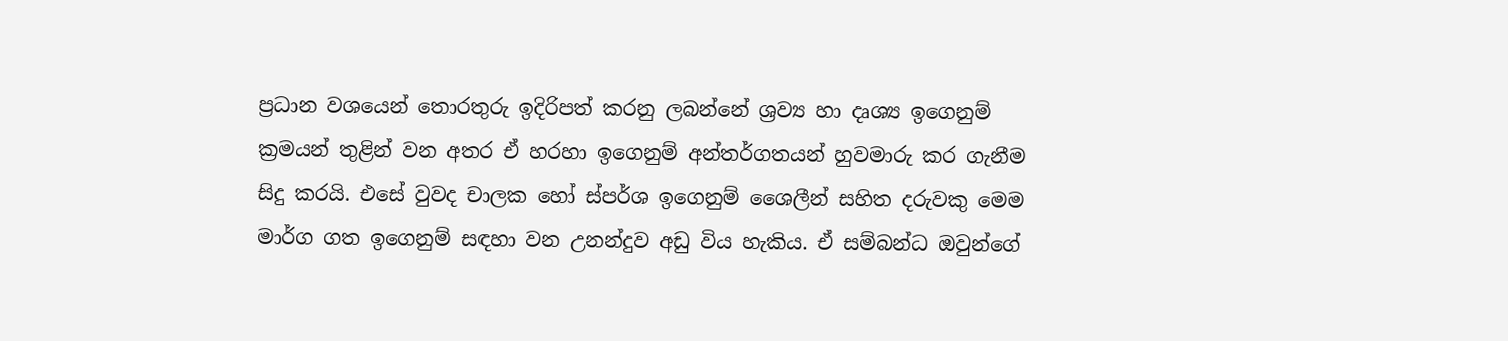ප්‍රධාන වශයෙන් තොරතුරු ඉදිරිපත් කරනු ලබන්නේ ශ්‍රව්‍ය හා දෘශ්‍ය ඉගෙනුම් ක්‍රමයන් තුළින් වන අතර ඒ හරහා ඉගෙනුම් අන්තර්ගතයන් හුවමාරු කර ගැනීම සිදු කරයි. එසේ වුවද චාලක හෝ ස්පර්ශ ඉගෙනුම් ශෛලීන් සහිත දරුවකු මෙම මාර්ග ගත ඉගෙනුම් සඳහා වන උනන්දුව අඩු විය හැකිය. ඒ සම්බන්ධ ඔවුන්ගේ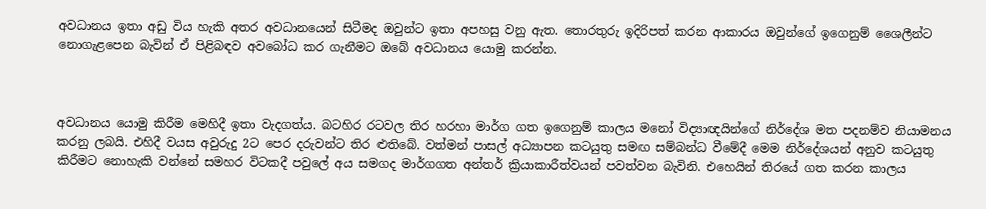අවධානය ඉතා අඩු විය හැකි අතර අවධානයෙන් සිටීමද ඔවුන්ට ඉතා අපහසු වනු ඇත. තොරතුරු ඉදිරිපත් කරන ආකාරය ඔවුන්ගේ ඉගෙනුම් ශෛලීන්ට නොගැළපෙන බැවින් ඒ පිළිබඳව අවබෝධ කර ගැනීමට ඔබේ අවධානය යොමු කරන්න.



අවධානය යොමු කිරීම මෙහිදී ඉතා වැදගත්ය. බටහිර රටවල තිර හරහා මාර්ග ගත ඉගෙනුම් කාලය මනෝ විද්‍යාඥයින්ගේ නිර්දේශ මත පදනම්ව නියාමනය කරනු ලබයි. එහිදී වයස අවුරුදු 2ට පෙර දරුවන්ට තිර ළුතිබේ. වත්මන් පාසල් අධ්‍යාපන කටයුතු සමඟ සම්බන්ධ වීමේදී මෙම නිර්දේශයන් අනුව කටයුතු කිරීමට නොහැකි වන්නේ සමහර විටකදී පවුලේ අය සමගද මාර්ගගත අන්තර් ක්‍රියාකාරීත්වයන් පවත්වන බැවිනි. එහෙයින් තිරයේ ගත කරන කාලය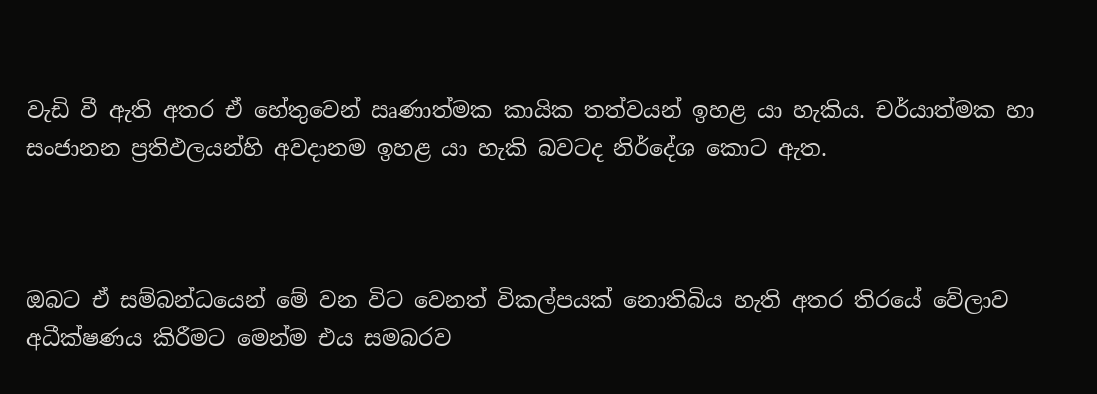වැඩි වී ඇති අතර ඒ හේතුවෙන් ඍණාත්මක කායික තත්වයන් ඉහළ යා හැකිය. චර්යාත්මක හා සංජානන ප්‍රතිඵලයන්හි අවදානම ඉහළ යා හැකි බවටද නිර්දේශ කොට ඇත.



ඔබට ඒ සම්බන්ධයෙන් මේ වන විට වෙනත් විකල්පයක් නොතිබිය හැති අතර තිරයේ වේලාව අධීක්ෂණය කිරීමට මෙන්ම එය සමබරව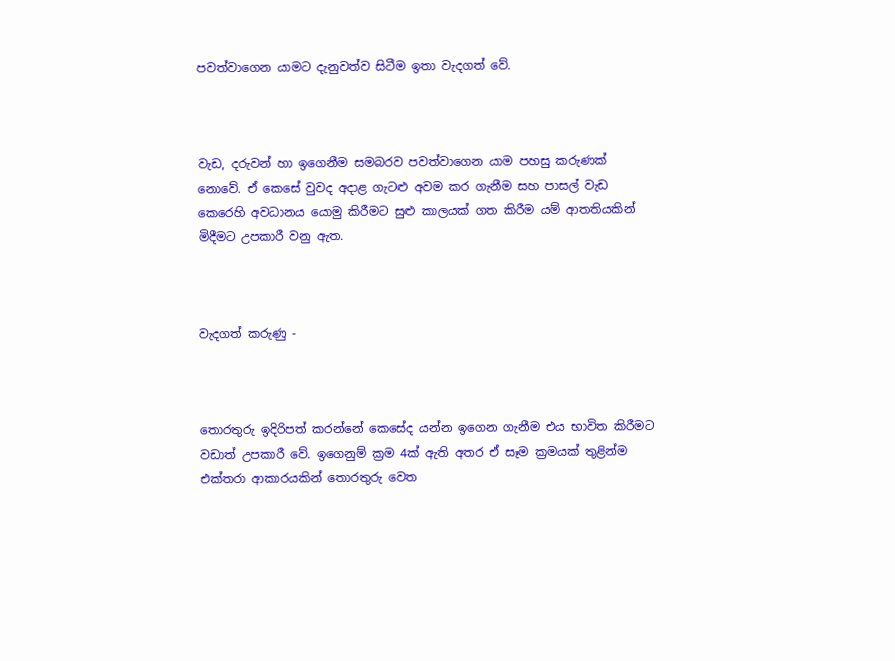පවත්වාගෙන යාමට දැනුවත්ව සිටීම ඉතා වැදගත් වේ.



වැඩ, දරුවන් හා ඉගෙනීම සමබරව පවත්වාගෙන යාම පහසු කරුණක් නොවේ. ඒ කෙසේ වුවද අදාළ ගැටළු අවම කර ගැනීම සහ පාසල් වැඩ කෙරෙහි අවධානය යොමු කිරීමට සුළු කාලයක් ගත කිරීම යම් ආතතියකින් මිදීමට උපකාරී වනු ඇත.



වැදගත් කරුණු -



තොරතුරු ඉදිරිපත් කරන්නේ කෙසේද යන්න ඉගෙන ගැනීම එය භාවිත කිරීමට වඩාත් උපකාරී වේ. ඉගෙනුම් ක්‍රම 4ක් ඇති අතර ඒ සෑම ක්‍රමයක් තුළින්ම එක්තරා ආකාරයකින් තොරතුරු වෙත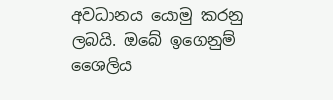අවධානය යොමු කරනු ලබයි. ඔබේ ඉගෙනුම් ශෛලිය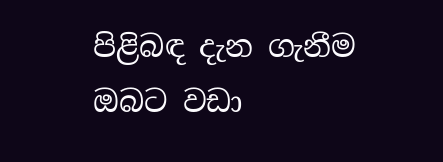පිළිබඳ දැන ගැනීම ඔබට වඩා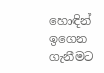හොඳින් ඉගෙන ගැනීමට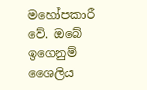මහෝපකාරී වේ. ඔබේ ඉගෙනුම් ශෛලිය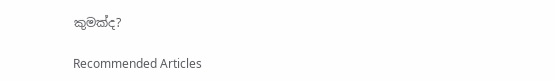කුමක්ද?

Recommended Articles